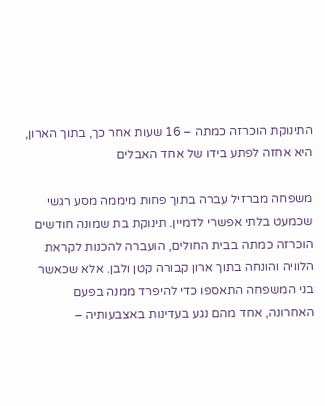התינוקת הוכרזה כמתה – 16 שעות אחר כך, בתוך הארון, היא אחזה לפתע בידו של אחד האבלים

משפחה מברזיל עברה בתוך פחות מיממה מסע רגשי שכמעט בלתי אפשרי לדמיין. תינוקת בת שמונה חודשים הוכרזה כמתה בבית החולים, הועברה להכנות לקראת הלוויה והונחה בתוך ארון קבורה קטן ולבן. אלא שכאשר בני המשפחה התאספו כדי להיפרד ממנה בפעם האחרונה, אחד מהם נגע בעדינות באצבעותיה –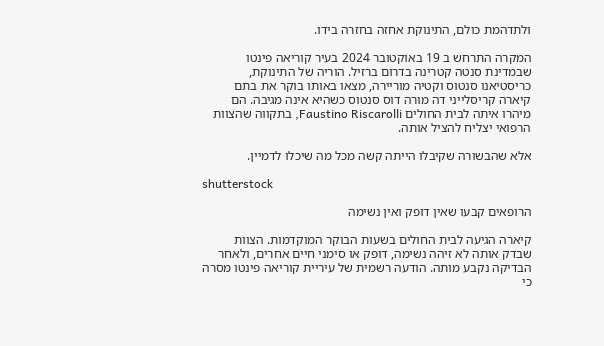ולתדהמת כולם, התינוקת אחזה בחזרה בידו.

המקרה התרחש ב 19 באוקטובר 2024 בעיר קוריאה פינטו שבמדינת סנטה קטרינה בדרום ברזיל. הוריה של התינוקת, כריסטיאנו סנטוס וקטיה מוריירה, מצאו באותו בוקר את בתם קיארה קריסלייני דה מורה דוס סנטוס כשהיא אינה מגיבה. הם מיהרו איתה לבית החולים Faustino Riscarolli, בתקווה שהצוות הרפואי יצליח להציל אותה.

אלא שהבשורה שקיבלו הייתה קשה מכל מה שיכלו לדמיין.

shutterstock

הרופאים קבעו שאין דופק ואין נשימה

קיארה הגיעה לבית החולים בשעות הבוקר המוקדמות. הצוות שבדק אותה לא זיהה נשימה, דופק או סימני חיים אחרים, ולאחר הבדיקה נקבע מותה. הודעה רשמית של עיריית קוריאה פינטו מסרה כי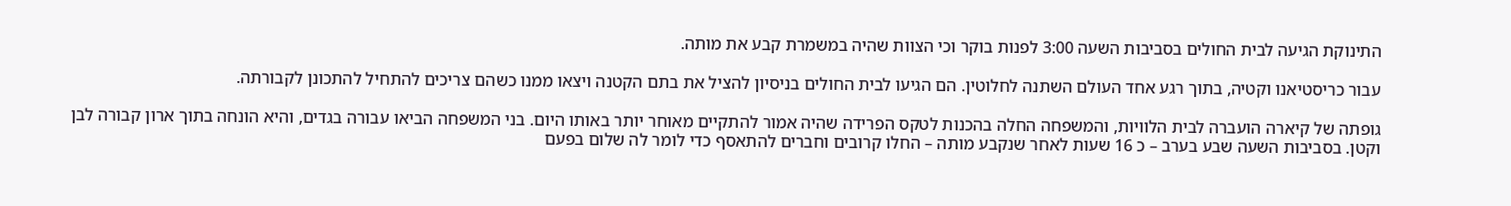התינוקת הגיעה לבית החולים בסביבות השעה 3:00 לפנות בוקר וכי הצוות שהיה במשמרת קבע את מותה.

עבור כריסטיאנו וקטיה, בתוך רגע אחד העולם השתנה לחלוטין. הם הגיעו לבית החולים בניסיון להציל את בתם הקטנה ויצאו ממנו כשהם צריכים להתחיל להתכונן לקבורתה.

גופתה של קיארה הועברה לבית הלוויות, והמשפחה החלה בהכנות לטקס הפרידה שהיה אמור להתקיים מאוחר יותר באותו היום. בני המשפחה הביאו עבורה בגדים, והיא הונחה בתוך ארון קבורה לבן וקטן. בסביבות השעה שבע בערב – כ 16 שעות לאחר שנקבע מותה – החלו קרובים וחברים להתאסף כדי לומר לה שלום בפעם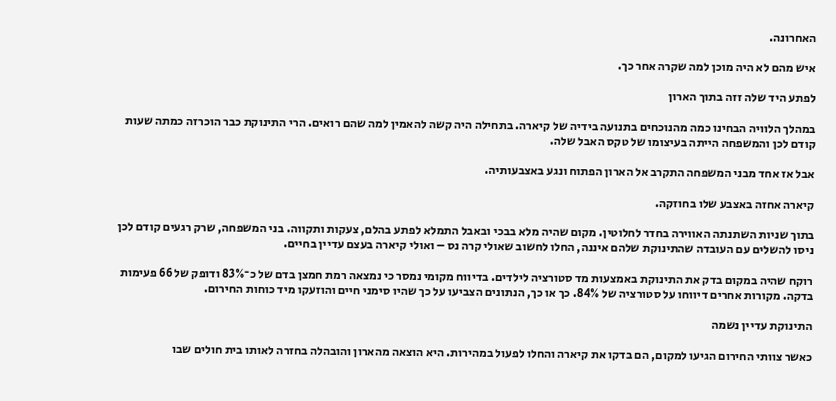האחרונה.

איש מהם לא היה מוכן למה שקרה אחר כך.

לפתע היד שלה זזה בתוך הארון

במהלך הלוויה הבחינו כמה מהנוכחים בתנועה בידיה של קיארה. בתחילה היה קשה להאמין למה שהם רואים. הרי התינוקת כבר הוכרזה כמתה שעות קודם לכן והמשפחה הייתה בעיצומו של טקס האבל שלה.

אבל אז אחד מבני המשפחה התקרב אל הארון הפתוח ונגע באצבעותיה.

קיארה אחזה באצבע שלו בחוזקה.

בתוך שניות השתנתה האווירה בחדר לחלוטין. מקום שהיה מלא בבכי ובאבל התמלא לפתע בהלם, צעקות ותקווה. בני המשפחה, שרק רגעים קודם לכן ניסו להשלים עם העובדה שהתינוקת שלהם איננה, החלו לחשוב שאולי קרה נס – ואולי קיארה בעצם עדיין בחיים.

רוקח שהיה במקום בדק את התינוקת באמצעות מד סטורציה לילדים. בדיווח מקומי נמסר כי נמצאה רמת חמצן בדם של כ־83% ודופק של 66 פעימות בדקה. מקורות אחרים דיווחו על סטורציה של 84%. כך או כך, הנתונים הצביעו על כך שהיו סימני חיים והוזעקו מיד כוחות החירום.

התינוקת עדיין נשמה

כאשר צוותי החירום הגיעו למקום, הם בדקו את קיארה והחלו לפעול במהירות. היא הוצאה מהארון והובהלה בחזרה לאותו בית חולים שבו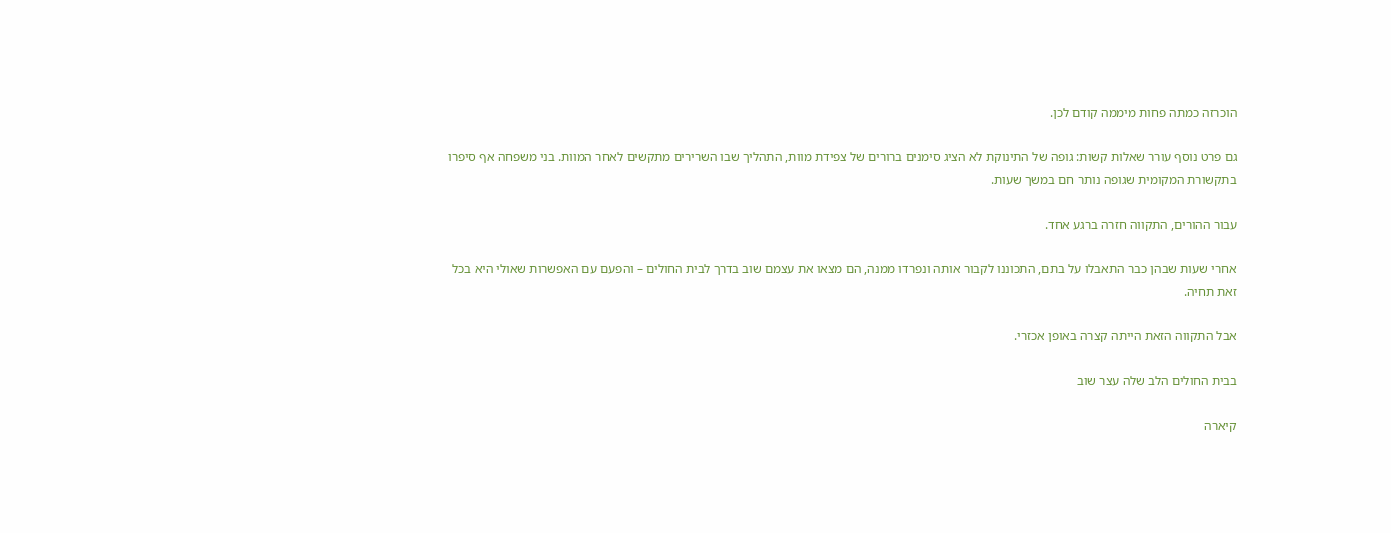הוכרזה כמתה פחות מיממה קודם לכן.

גם פרט נוסף עורר שאלות קשות: גופה של התינוקת לא הציג סימנים ברורים של צפידת מוות, התהליך שבו השרירים מתקשים לאחר המוות. בני משפחה אף סיפרו בתקשורת המקומית שגופה נותר חם במשך שעות.

עבור ההורים, התקווה חזרה ברגע אחד.

אחרי שעות שבהן כבר התאבלו על בתם, התכוננו לקבור אותה ונפרדו ממנה, הם מצאו את עצמם שוב בדרך לבית החולים – והפעם עם האפשרות שאולי היא בכל זאת תחיה.

אבל התקווה הזאת הייתה קצרה באופן אכזרי.

בבית החולים הלב שלה עצר שוב

קיארה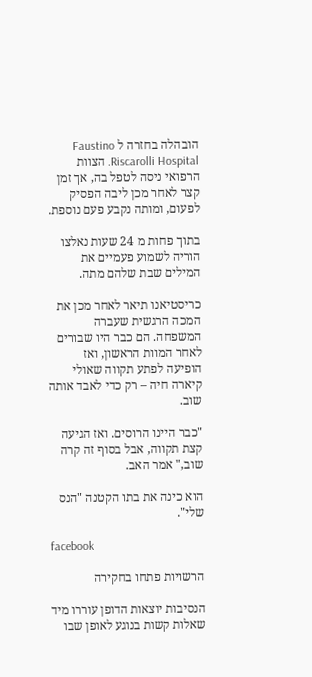הובהלה בחזרה ל Faustino Riscarolli Hospital. הצוות הרפואי ניסה לטפל בה, אך זמן קצר לאחר מכן ליבה הפסיק לפעום, ומותה נקבע פעם נוספת.

בתוך פחות מ 24 שעות נאלצו הוריה לשמוע פעמיים את המילים שבת שלהם מתה.

כריסטיאנו תיאר לאחר מכן את המכה הרגשית שעברה המשפחה. הם כבר היו שבורים לאחר המוות הראשון, ואז הופיעה לפתע תקווה שאולי קיארה חיה – רק כדי לאבד אותה שוב.

"כבר היינו הרוסים. ואז הגיעה קצת תקווה, אבל בסוף זה קרה שוב," אמר האב.

הוא כינה את בתו הקטנה "הנס שלי".

facebook

הרשויות פתחו בחקירה

הנסיבות יוצאות הדופן עוררו מיד שאלות קשות בנוגע לאופן שבו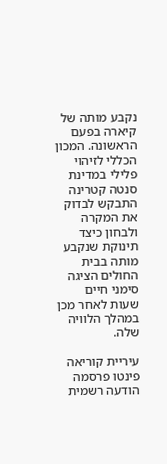נקבע מותה של קיארה בפעם הראשונה. המכון הכללי לזיהוי פלילי במדינת סנטה קטרינה התבקש לבדוק את המקרה ולבחון כיצד תינוקת שנקבע מותה בבית החולים הציגה סימני חיים שעות לאחר מכן במהלך הלוויה שלה.

עיריית קוריאה פינטו פרסמה הודעה רשמית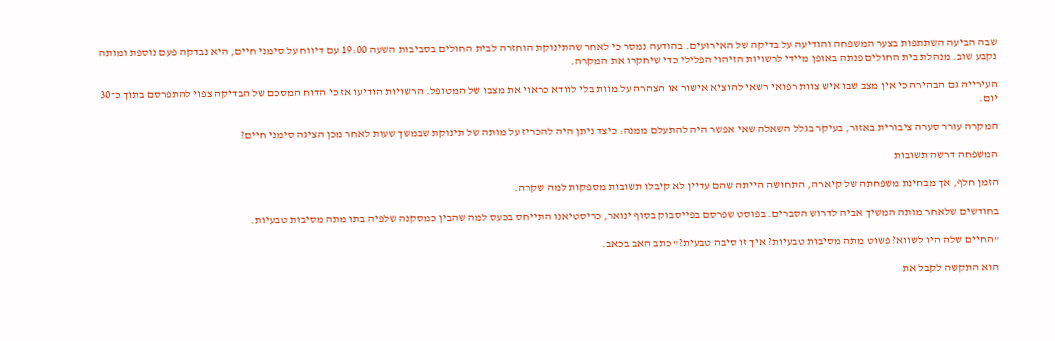שבה הביעה השתתפות בצער המשפחה והודיעה על בדיקה של האירועים. בהודעה נמסר כי לאחר שהתינוקת הוחזרה לבית החולים בסביבות השעה 19:00 עם דיווח על סימני חיים, היא נבדקה פעם נוספת ומותה נקבע שוב. מנהלת בית החולים פנתה באופן מיידי לרשויות הזיהוי הפלילי כדי שיחקרו את המקרה.

העירייה גם הבהירה כי אין מצב שבו איש צוות רפואי רשאי להוציא אישור או הצהרה על מוות בלי לוודא כראוי את מצבו של המטופל. הרשויות הודיעו אז כי הדוח המסכם של הבדיקה צפוי להתפרסם בתוך כ־30 יום.

המקרה עורר סערה ציבורית באזור, בעיקר בגלל השאלה שאי אפשר היה להתעלם ממנה: כיצד ניתן היה להכריז על מותה של תינוקת שבמשך שעות לאחר מכן הציגה סימני חיים?

המשפחה דרשה תשובות

הזמן חלף, אך מבחינת משפחתה של קיארה, התחושה הייתה שהם עדיין לא קיבלו תשובות מספקות למה שקרה.

בחודשים שלאחר מותה המשיך אביה לדרוש הסברים. בפוסט שפרסם בפייסבוק בסוף ינואר, כריסטיאנו התייחס בכעס למה שהבין כמסקנה שלפיה בתו מתה מסיבות טבעיות.

"החיים שלה היו לשווא? פשוט מתה מסיבות טבעיות? איך זו סיבה טבעית?" כתב האב בכאב.

הוא התקשה לקבל את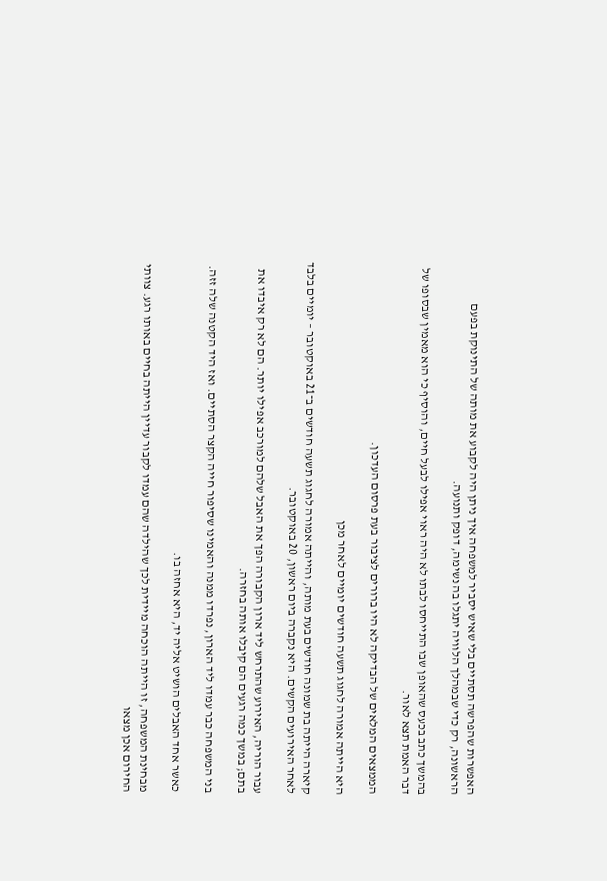האפשרות שהפרשה תסתיים בלי שאיש יסביר למשפחה איך ניתן היה לקבוע את מותה של התינוקת בפעם הראשונה, רק כדי שבמהלך הלוויה יתגלו בה נשימה, דופק ותנועה.

בהמשך כתב בכעס שהאופן שבו התייחסו לבתו לא היה ראוי אפילו לבעל חיים, והוסיף כי הוא מאמין שבסופו של דבר האמת תצא לאור.

הממצאים המלאים של הבדיקה לא היו ברורים לציבור בעת פרסום העדכון.

היא הייתה אמורה לחגוג תשעה חודשים יומיים לאחר מכן

קיארה הייתה בת שמונה חודשים בעת מותה, והייתה אמורה לחגוג תשעה חודשים ב־21 באוקטובר – יומיים בלבד לאחר האירועים הקשים. היא נקברה ביום ראשון, 20 באוקטובר.

עבור הוריה, האירוע שהתרחש ליד ארון הקבורה הפך את האבל שלהם למורכב אפילו יותר. הם לא רק איבדו את בתם; במשך כמה רגעים הם קיבלו אותה בחזרה.

בני המשפחה כבר עמדו ליד הארון, נפרדו ממנה והאמינו שסיפור חייה הקצר הסתיים. ואז היד הקטנה שלה זזה.

כאשר אחד האבלים הושיט אליה יד, היא אחזה בו.

מבחינת המשפחה, זו הייתה הוכחה מיידית לכך שהילדה שהם עמדו לקבור עדיין הייתה בחיים באותו רגע. צוותי החירום אכן מצאו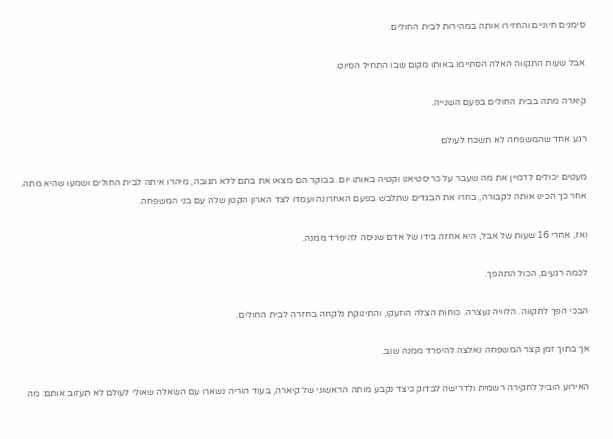סימנים חיוניים והחזירו אותה במהירות לבית החולים.

אבל שעות התקווה האלה הסתיימו באותו מקום שבו התחיל הסיוט.

קיארה מתה בבית החולים בפעם השנייה.

רגע אחד שהמשפחה לא תשכח לעולם

מעטים יכולים לדמיין את מה שעבר על כריסטיאנו וקטיה באותו יום. בבוקר הם מצאו את בתם ללא תגובה, מיהרו איתה לבית החולים ושמעו שהיא מתה. אחר כך הכינו אותה לקבורה, בחרו את הבגדים שתלבש בפעם האחרונה ועמדו לצד הארון הקטן שלה עם בני המשפחה.

ואז, אחרי 16 שעות של אבל, היא אחזה בידו של אדם שניסה להיפרד ממנה.

לכמה רגעים, הכול התהפך.

הבכי הפך לתקווה. הלוויה נעצרה. כוחות הצלה הוזעקו, והתינוקת נלקחה בחזרה לבית החולים.

אך בתוך זמן קצר המשפחה נאלצה להיפרד ממנה שוב.

האירוע הוביל לחקירה רשמית ולדרישה לבדוק כיצד נקבע מותה הראשוני של קיארה, בעוד הוריה נשארו עם השאלה שאולי לעולם לא תעזוב אותם: מה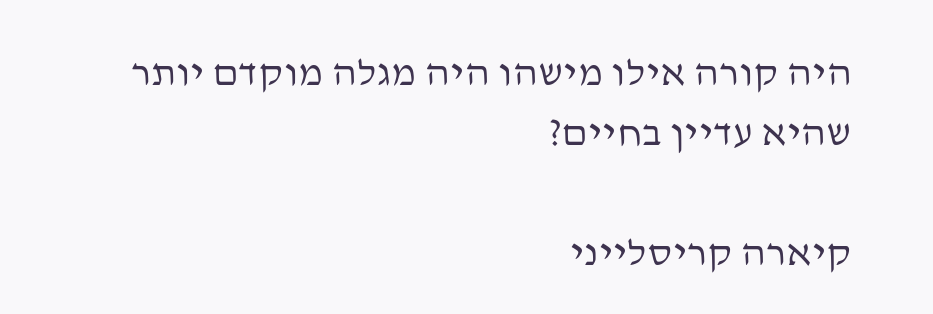היה קורה אילו מישהו היה מגלה מוקדם יותר שהיא עדיין בחיים?

קיארה קריסלייני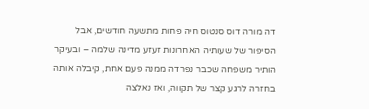דה מורה דוס סנטוס חיה פחות מתשעה חודשים, אבל הסיפור של שעותיה האחרונות זעזע מדינה שלמה – ובעיקר הותיר משפחה שכבר נפרדה ממנה פעם אחת, קיבלה אותה בחזרה לרגע קצר של תקווה, ואז נאלצה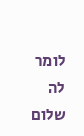לומר לה שלום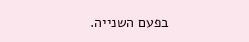בפעם השנייה.